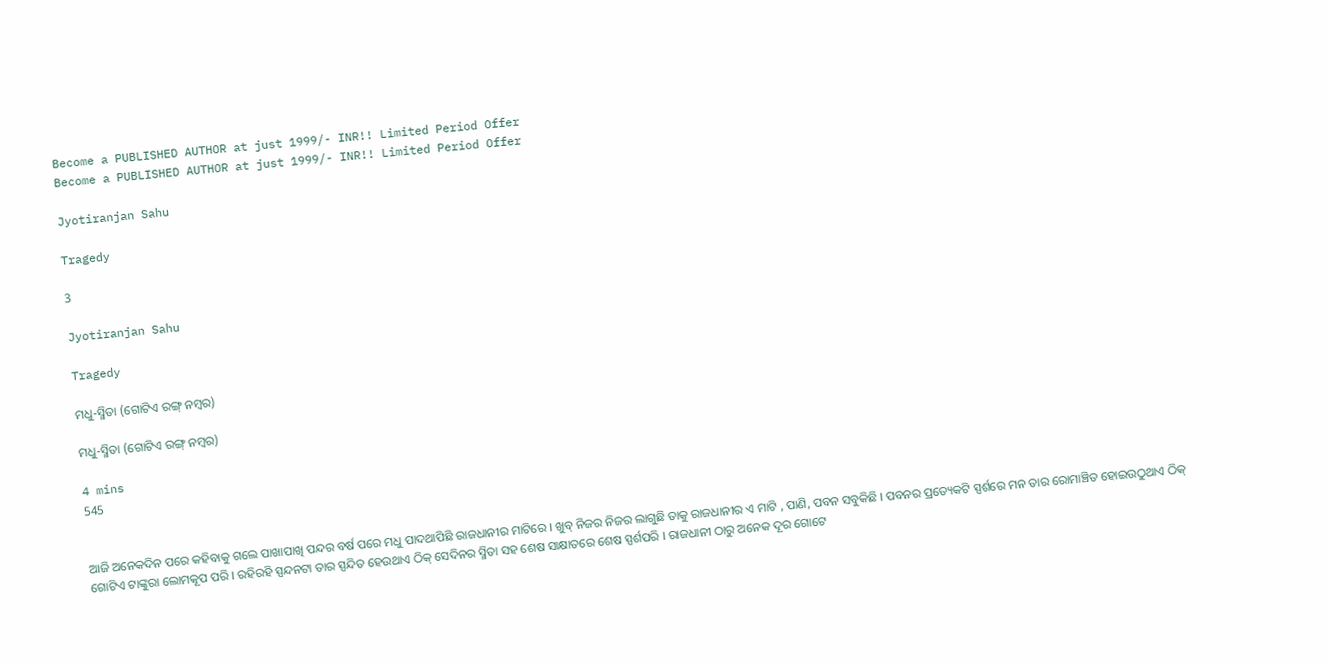Become a PUBLISHED AUTHOR at just 1999/- INR!! Limited Period Offer
Become a PUBLISHED AUTHOR at just 1999/- INR!! Limited Period Offer

Jyotiranjan Sahu

Tragedy

3

Jyotiranjan Sahu

Tragedy

ମଧୁ-ସ୍ମିତା (ଗୋଟିଏ ରଙ୍ଗ୍ ନମ୍ବର)

ମଧୁ-ସ୍ମିତା (ଗୋଟିଏ ରଙ୍ଗ୍ ନମ୍ବର)

4 mins
545


ଆଜି ଅନେକଦିନ ପରେ କହିବାକୁ ଗଲେ ପାଖାପାଖି ପନ୍ଦର ବର୍ଷ ପରେ ‌ମଧୁ ପାଦଥାପିଛି ରାଜଧାନୀର ମାଟିରେ । ଖୁବ୍ ନିଜର ନିଜର ଲାଗୁଛି ତାକୁ ରାଜଧାନୀର ଏ ମାଟି , ପାଣି, ପବନ ସବୁକିଛି । ପବନର ପ୍ରତ୍ୟେକଟି ସ୍ପର୍ଶରେ ମନ ତାର ରୋମାଞ୍ଚିତ ହୋଇଉଠୁଥାଏ ଠିକ୍ ଗୋଟିଏ ଟାଙ୍କୁରା ଲୋମକୂପ ପରି । ରହିରହି ସ୍ପନ୍ଦନଟା ତାର ସ୍ପନ୍ଦିତ ହେଉଥାଏ ଠିକ୍ ସେଦିନର ସ୍ମିତା ସହ ଶେଷ ସାକ୍ଷାତରେ ଶେଷ ସ୍ପର୍ଶପରି । ରାଜଧାନୀ ଠାରୁ ଅନେକ ଦୂର ଗୋଟେ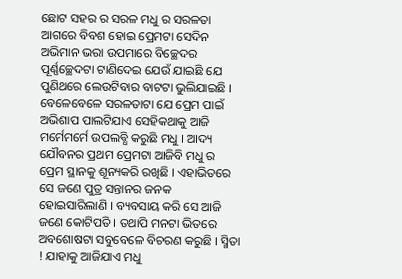ଛୋଟ ସହର ର ସରଳ ମଧୁ ର ସରଳତା ଆଗରେ ବିବଶ ହୋଇ ପ୍ରେମଟା ସେଦିନ ଅଭିମାନ ଭରା ଉପମାରେ ବିଚ୍ଛେଦର ପୂର୍ଣ୍ଣଚ୍ଛେଦଟା ଟାଣିଦେଇ ଯେଉଁ ଯାଇଛି ଯେ ପୁଣିଥରେ ଲେଉଟିବାର ବାଟଟା ଭୁଲିଯାଇଛି । ବେଳେବେଳେ ସରଳତାଟା ଯେ ପ୍ରେମ ପାଇଁ ଅଭିଶାପ ପାଲଟିଯାଏ ସେହିକଥାକୁ ଆଜି ମର୍ମେମର୍ମେ ଉପଲବ୍ଧି କରୁଛି ମଧୁ । ଆଦ୍ୟ ଯୌବନର ପ୍ରଥମ ପ୍ରେମଟା ଆଜିବି ମଧୁ ର ପ୍ରେମ ସ୍ଥାନକୁ ଶୂନ୍ୟକରି ରଖିଛି । ଏହାଭିତରେ ସେ ଜଣେ ପୁତ୍ର ସନ୍ତାନର ଜନକ ହୋଇସାରିଲାଣି । ବ୍ୟବସାୟ କରି ସେ ଆଜି ଜଣେ କୋଟିପତି । ତଥାପି ମନଟା ଭିତରେ ଅବଶୋଷଟା ସବୁବେଳେ ବିଚରଣ କରୁଛି । ସ୍ମିତା ! ଯାହାକୁ ଆଜିଯାଏ ମଧୁ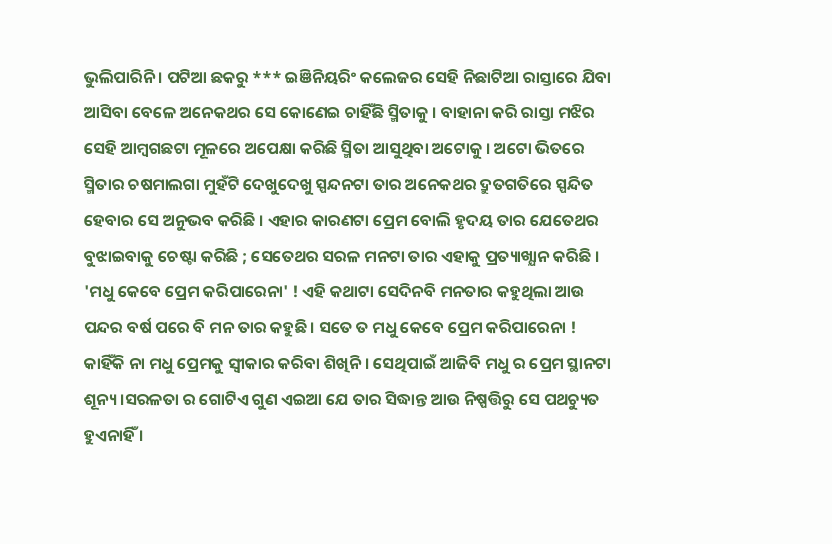ଭୁଲିପାରିନି । ପଟିଆ ଛକରୁ *** ଇଞିନିୟରିଂ କଲେଜର ସେହି ନିଛାଟିଆ ରାସ୍ତାରେ ଯିବା ଆସିବା ବେଳେ ଅନେକଥର ସେ କୋଣେଇ ଚାହିଁଛି ସ୍ମିତାକୁ । ବାହାନା କରି ରାସ୍ତା ମଝିର ସେହି ଆମ୍ବଗଛଟା ମୂଳରେ ଅପେକ୍ଷା କରିଛି ସ୍ମିତା ଆସୁଥିବା ଅଟୋକୁ । ଅଟୋ ଭିତରେ ସ୍ମିତାର ଚଷମାଲଗା ମୁହଁଟି ଦେଖୁଦେଖୁ ସ୍ପନ୍ଦନଟା ତାର ଅନେକଥର ଦ୍ରୁତଗତିରେ ସ୍ପନ୍ଦିତ ହେବାର ସେ ଅନୁଭବ କରିଛି । ଏହାର କାରଣଟା ପ୍ରେମ ବୋଲି ହୃଦୟ ତାର ଯେତେଥର ବୁଝାଇବାକୁ ଚେଷ୍ଟା କରିଛି ; ସେତେଥର ସରଳ ମନଟା ତାର ଏହାକୁ ପ୍ରତ୍ୟାଖ୍ଯାନ କରିଛି । 'ମଧୁ କେବେ ପ୍ରେମ କରିପାରେନା' ! ଏହି କଥାଟା ସେଦିନବି ମନତାର କହୁଥିଲା ଆଉ ପନ୍ଦର ବର୍ଷ ପରେ ବି ମନ ତାର କହୁଛି । ସତେ ତ ମଧୁ କେବେ ପ୍ରେମ କରିପାରେନା ! କାହିଁକି ନା ମଧୁ ପ୍ରେମକୁ ସ୍ବୀକାର କରିବା ଶିଖିନି । ସେଥିପାଇଁ ଆଜିବି ମଧୁ ର ପ୍ରେମ ସ୍ଥାନଟା ଶୂନ୍ୟ ।ସରଳତା ର ଗୋଟିଏ ଗୁଣ ଏଇଆ ଯେ ତାର ସିଦ୍ଧାନ୍ତ ଆଉ ନିଷ୍ପତ୍ତିରୁ ସେ ପଥଚ୍ୟୁତ ହୁଏନାହିଁ ।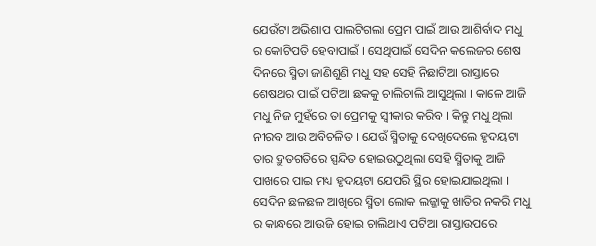ଯେଉଁଟା ଅଭିଶାପ ପାଲଟିଗଲା ପ୍ରେମ ପାଇଁ ଆଉ ଆଶିର୍ବାଦ ମଧୁ ର କୋଟିପତି ହେବାପାଇଁ । ସେଥିପାଇଁ ସେଦିନ କଲେଜର ଶେଷ ଦିନରେ ସ୍ମିତା ଜାଣିଶୁଣି ମଧୁ ସହ ସେହି ନିଛାଟିଆ ରାସ୍ତାରେ ଶେଷଥର ପାଇଁ ପଟିଆ ଛକକୁ ଚାଲିଚାଲି ଆସୁଥିଲା । କାଳେ ଆଜି ମଧୁ ନିଜ ମୁହଁରେ ତା ପ୍ରେମକୁ ସ୍ବୀକାର କରିବ । କିନ୍ତୁ ମଧୁ ଥିଲା ନୀରବ ଆଉ ଅବିଚଳିତ । ଯେଉଁ ସ୍ମିତାକୁ ଦେଖିଦେଲେ ହୃଦୟଟା ତାର ଦ୍ରୁତଗତିରେ ସ୍ପନ୍ଦିତ ହୋଇଉଠୁଥିଲା ସେହି ସ୍ମିତାକୁ ଆଜି ପାଖରେ ପାଇ ମଧ୍ୟ ହୃଦୟଟା ଯେପରି ସ୍ଥିର ହୋଇଯାଇଥିଲା । ସେଦିନ ଛଳଛଳ ଆଖିରେ ସ୍ମିତା ଲୋକ ଲଜ୍ଜାକୁ ଖାତିର ନକରି ମଧୁ ର କାନ୍ଧରେ ଆଉଜି ହୋଇ ଚାଲିଥାଏ ପଟିଆ ରାସ୍ତାଉପରେ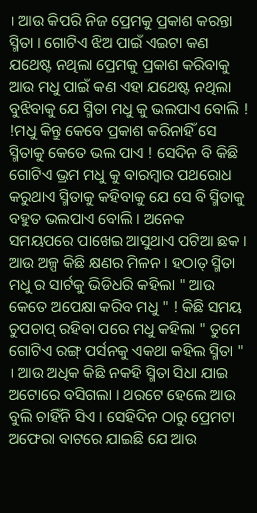। ଆଉ କିପରି ନିଜ ପ୍ରେମକୁ ପ୍ରକାଶ କରନ୍ତା ସ୍ମିତା । ଗୋଟିଏ ଝିଅ ପାଇଁ ଏଇଟା କଣ ଯଥେଷ୍ଟ ନଥିଲା ପ୍ରେମକୁ ପ୍ରକାଶ କରିବାକୁ ଆଉ ମଧୁ ପାଇଁ କଣ ଏହା ଯଥେଷ୍ଟ ନଥିଲା ବୁଝିବାକୁ ଯେ ସ୍ମିତା ମଧୁ କୁ ଭଲପାଏ ବୋଲି ! !ମଧୁ କିନ୍ତୁ କେବେ ପ୍ରକାଶ କରିନାହିଁ ସେ ସ୍ମିତାକୁ କେତେ ଭଲ ପାଏ ! ସେଦିନ ବି କିଛି ଗୋଟିଏ ଭ୍ରମ ମଧୁ କୁ ବାରମ୍ବାର ପଥରୋଧ କରୁଥାଏ ସ୍ମିତାକୁ କହିବାକୁ ଯେ ସେ ବି ସ୍ମିତାକୁ ବହୁତ ଭଲପାଏ ବୋଲି । ଅନେକ ସମୟପରେ ପାଖେଇ ଆସୁଥାଏ ପଟିଆ ଛକ । ଆଉ ଅଳ୍ପ କିଛି କ୍ଷଣର ମିଳନ । ହଠାତ୍ ସ୍ମିତା ମଧୁ ର ସାର୍ଟକୁ ଭିଡିଧରି କହିଲା " ଆଉ କେତେ ଅପେକ୍ଷା କରିବ ମଧୁ " ! କିଛି ସମୟ ଚୁପଚାପ୍ ରହିବା ପରେ ମଧୁ କହିଲା " ତୁମେ ଗୋଟିଏ ରଙ୍ଗ୍ ପର୍ସନକୁ ଏକଥା କହିଲ ସ୍ମିତା " । ଆଉ ଅଧିକ କିଛି ନକହି ସ୍ମିତା ସିଧା ଯାଇ ଅଟୋରେ ବସିଗଲା । ଥରଟେ ହେଲେ ଆଉ ବୁଲି ଚାହିଁନି ସିଏ । ସେହିଦିନ ଠାରୁ ପ୍ରେମଟା ଅଫେରା ବାଟରେ ଯାଇଛି ଯେ ଆଉ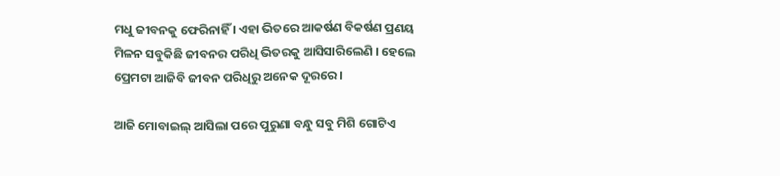ମଧୁ ଜୀବନକୁ ଫେରିନାହିଁ । ଏହା ଭିତରେ ଆକର୍ଷଣ ବିକର୍ଷଣ ପ୍ରଣୟ ମିଳନ ସବୁକିଛି ଜୀବନର ପରିଧି ଭିତରକୁ ଆସିସାରିଲେଣି । ହେଲେ ପ୍ରେମଟା ଆଜିବି ଜୀବନ ପରିଧିରୁ ଅନେକ ଦୂରରେ ।

ଆଜି ମୋବାଇଲ୍ ଆସିଲା ପରେ ପୁରୁଣା ବନ୍ଧୁ ସବୁ ମିଶି ଗୋଟିଏ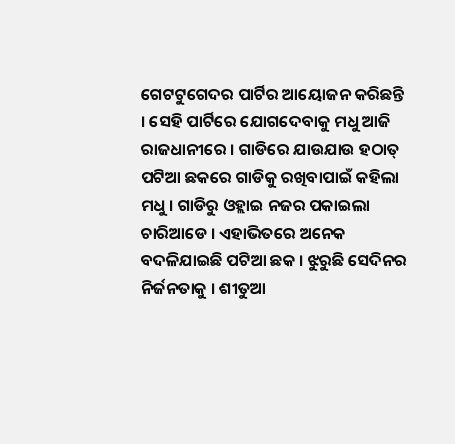ଗେଟଟୁଗେଦର ପାର୍ଟିର ଆୟୋଜନ କରିଛନ୍ତି । ସେହି ପାର୍ଟିରେ ଯୋଗଦେବାକୁ ମଧୁ ଆଜି ରାଜଧାନୀରେ । ଗାଡିରେ ଯାଉଯାଉ ହଠାତ୍ ପଟିଆ ଛକରେ ଗାଡିକୁ ରଖିବାପାଇଁ କହିଲା ମଧୁ । ଗାଡିରୁ ଓହ୍ଲାଇ ନଜର ପକାଇଲା ଚାରିଆଡେ । ଏହାଭିତରେ ଅନେକ ବଦଳିଯାଇଛି ପଟିଆ ଛକ । ଝୁରୁଛି ସେଦିନର ନିର୍ଜନତାକୁ । ଶୀତୁଆ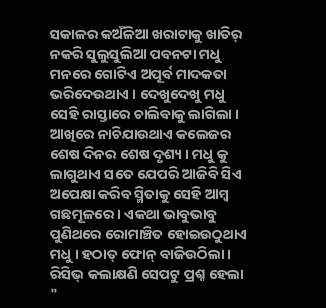ସକାଳର କଅଁଳିଆ ଖରାଟାକୁ ଖାତିର୍ ନକରି ସୁଲୁସୁଲିଆ ପବନଟା ମଧୁ ମନରେ ଗୋଟିଏ ଅପୂର୍ବ ମାଦକତା ଭରିଦେଉଥାଏ । ଦେଖୁଦେଖୁ ମଧୁ ସେହି ରାସ୍ତାରେ ଚାଲିବାକୁ ଲାଗିଲା । ଆଖିରେ ନାଚିଯାଉଥାଏ କଲେଜର ଶେଷ ଦିନର ଶେଷ ଦୃଶ୍ୟ । ମଧୁ କୁ ଲାଗୁଥାଏ ସତେ ଯେପରି ଆଜିବି ସିଏ ଅପେକ୍ଷା କରିବ ସ୍ମିତାକୁ ସେହି ଆମ୍ବ ଗଛମୂଳରେ । ଏକଥା ଭାବୁଭାବୁ ପୁଣିଥରେ ରୋମାଞ୍ଚିତ ହୋଇଉଠୁଥାଏ ମଧୁ । ହଠାତ୍ ଫୋନ୍ ବାଜିଉଠିଲା । ରିସିଭ୍ କଲାକ୍ଷଣି ସେପଟୁ ପ୍ରଶ୍ନ ହେଲା "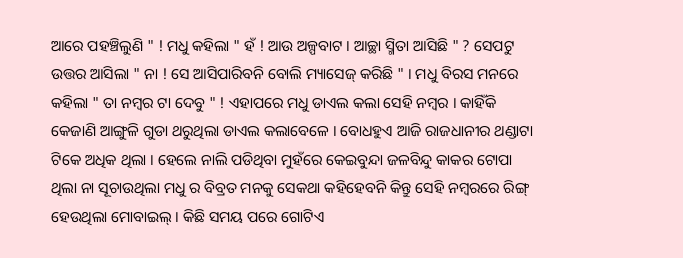ଆରେ ପହଞ୍ଚିଲୁଣି " ! ମଧୁ କହିଲା " ହଁ ! ଆଉ ଅଳ୍ପବାଟ । ଆଚ୍ଛା ସ୍ମିତା ଆସିଛି " ? ସେପଟୁ ଉତ୍ତର ଆସିଲା " ନା ! ସେ ଆସିପାରିବନି ବୋଲି ମ୍ୟାସେଜ୍ କରିଛି " । ମଧୁ ବିରସ ମନରେ କହିଲା " ତା ନମ୍ବର ଟା ଦେବୁ " ! ଏହାପରେ ମଧୁ ଡାଏଲ କଲା ସେହି ନମ୍ବର । କାହିଁକି କେଜାଣି ଆଙ୍ଗୁଳି ଗୁଡା ଥରୁଥିଲା ଡାଏଲ କଲାବେଳେ । ବୋଧହୁଏ ଆଜି ରାଜଧାନୀର ଥଣ୍ଡାଟା ଟିକେ ଅଧିକ ଥିଲା । ହେଲେ ନାଲି ପଡିଥିବା ମୁହଁରେ କେଇବୁନ୍ଦା ଜଳବିନ୍ଦୁ କାକର ଟୋପା ଥିଲା ନା ସୂଚାଉଥିଲା ମଧୁ ର ବିବ୍ରତ ମନକୁ ସେକଥା କହିହେବନି କିନ୍ତୁ ସେହି ନମ୍ବରରେ ରିଙ୍ଗ୍ ହେଉଥିଲା ମୋବାଇଲ୍ । କିଛି ସମୟ ପରେ ଗୋଟିଏ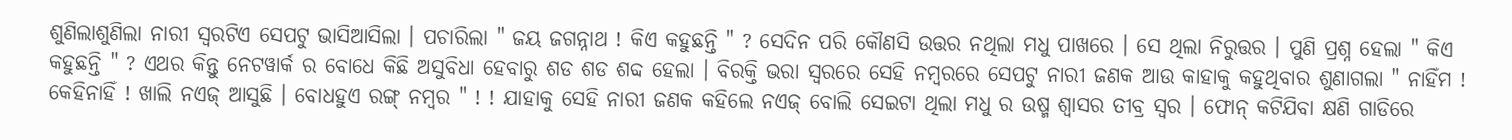ଶୁଣିଲାଶୁଣିଲା ନାରୀ ସ୍ବରଟିଏ ସେପଟୁ ଭାସିଆସିଲା । ପଚାରିଲା " ଜୟ ଜଗନ୍ନାଥ ! କିଏ କହୁଛନ୍ତି " ? ସେଦିନ ପରି କୌଣସି ଉତ୍ତର ନଥିଲା ମଧୁ ପାଖରେ । ସେ ଥିଲା ନିରୁତ୍ତର । ପୁଣି ପ୍ରଶ୍ନ ହେଲା " କିଏ କହୁଛନ୍ତି " ? ଏଥର କିନ୍ତୁ ନେଟୱାର୍କ ର ବୋଧେ କିଛି ଅସୁବିଧା ହେବାରୁ ଶଡ ଶଡ ଶବ୍ଦ ହେଲା । ବିରକ୍ତି ଭରା ସ୍ବରରେ ସେହି ନମ୍ବରରେ ସେପଟୁ ନାରୀ ଜଣକ ଆଉ କାହାକୁ କହୁଥିବାର ଶୁଣାଗଲା " ନାହିଁମ ! କେହିନାହିଁ ! ଖାଲି ନଏଜ୍ ଆସୁଛି । ବୋଧହୁଏ ରଙ୍ଗ୍ ନମ୍ବର " ! ! ଯାହାକୁ ସେହି ନାରୀ ଜଣକ କହିଲେ ନଏଜ୍ ବୋଲି ସେଇଟା ଥିଲା ମଧୁ ର ଉଷ୍ମ ଶ୍ବାସର ତୀବ୍ର ସ୍ବର । ଫୋନ୍ କଟିଯିବା କ୍ଷଣି ଗାଡିରେ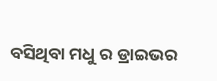ବସିଥିବା ମଧୁ ର ଡ୍ରାଇଭର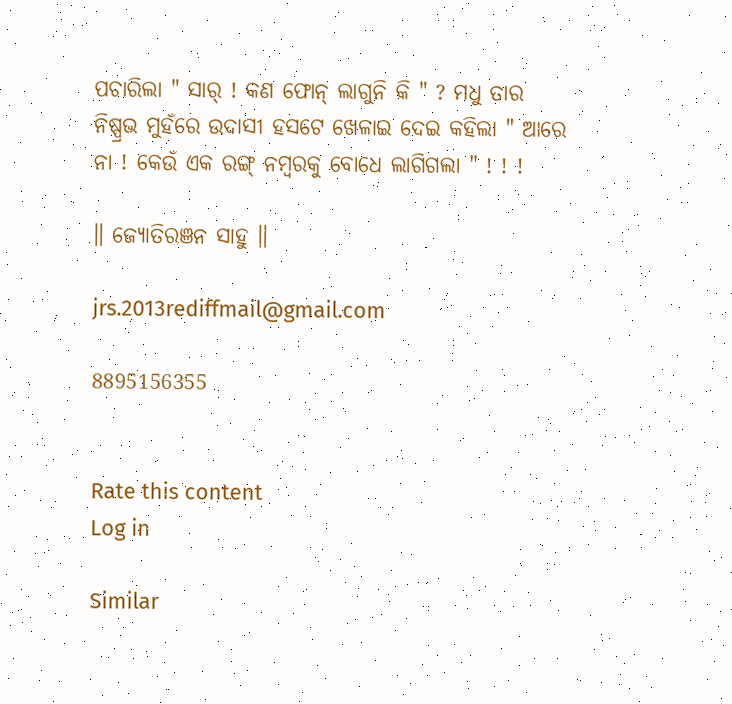ପଚାରିଲା " ସାର୍ ! କଣ ଫୋନ୍ ଲାଗୁନି କି " ? ମଧୁ ତାର ନିଷ୍ପ୍ରଭ ମୁହଁରେ ଉଦାସୀ ହସଟେ ଖେଳାଇ ଦେଇ କହିଲା " ଆରେ ନା ! କେଉଁ ଏକ ରଙ୍ଗ୍ ନମ୍ବରକୁ ବୋଧେ ଲାଗିଗଲା " ! ! !

॥ ଜ୍ୟୋତିରଞନ ସାହୁ ॥

jrs.2013rediffmail@gmail.com

8895156355


Rate this content
Log in

Similar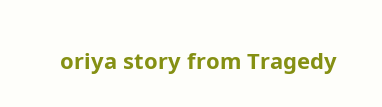oriya story from Tragedy